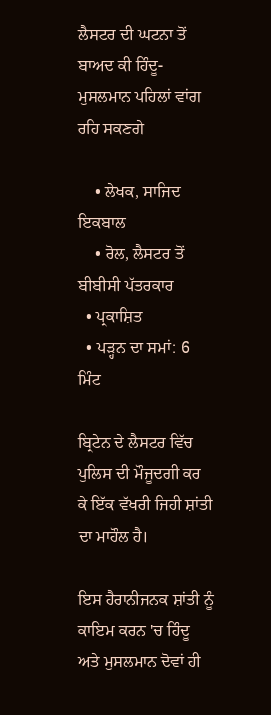ਲੈਸਟਰ ਦੀ ਘਟਨਾ ਤੋਂ ਬਾਅਦ ਕੀ ਹਿੰਦੂ-ਮੁਸਲਮਾਨ ਪਹਿਲਾਂ ਵਾਂਗ ਰਹਿ ਸਕਣਗੇ

    • ਲੇਖਕ, ਸਾਜਿਦ ਇਕਬਾਲ
    • ਰੋਲ, ਲੈਸਟਰ ਤੋਂ ਬੀਬੀਸੀ ਪੱਤਰਕਾਰ
  • ਪ੍ਰਕਾਸ਼ਿਤ
  • ਪੜ੍ਹਨ ਦਾ ਸਮਾਂ: 6 ਮਿੰਟ

ਬ੍ਰਿਟੇਨ ਦੇ ਲੈਸਟਰ ਵਿੱਚ ਪੁਲਿਸ ਦੀ ਮੌਜੂਦਗੀ ਕਰ ਕੇ ਇੱਕ ਵੱਖਰੀ ਜਿਹੀ ਸ਼ਾਂਤੀ ਦਾ ਮਾਹੌਲ ਹੈ।

ਇਸ ਹੈਰਾਨੀਜਨਕ ਸ਼ਾਂਤੀ ਨੂੰ ਕਾਇਮ ਕਰਨ 'ਚ ਹਿੰਦੂ ਅਤੇ ਮੁਸਲਮਾਨ ਦੋਵਾਂ ਹੀ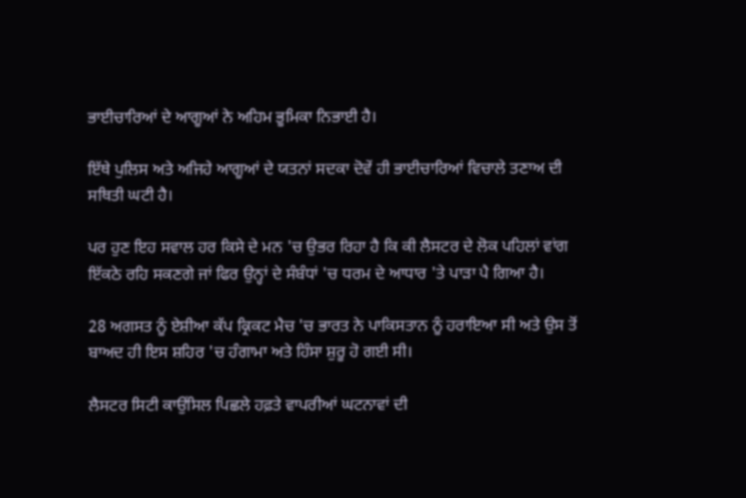ਭਾਈਚਾਰਿਆਂ ਦੇ ਆਗੂਆਂ ਨੇ ਅਹਿਮ ਭੂਮਿਕਾ ਨਿਭਾਈ ਹੈ।

ਇੱਥੇ ਪੁਲਿਸ ਅਤੇ ਅਜਿਹੇ ਆਗੂਆਂ ਦੇ ਯਤਨਾਂ ਸਦਕਾ ਦੋਵੇਂ ਹੀ ਭਾਈਚਾਰਿਆਂ ਵਿਚਾਲੇ ਤਣਾਅ ਦੀ ਸਥਿਤੀ ਘਟੀ ਹੈ।

ਪਰ ਹੁਣ ਇਹ ਸਵਾਲ ਹਰ ਕਿਸੇ ਦੇ ਮਨ 'ਚ ਉਭਰ ਰਿਹਾ ਹੈ ਕਿ ਕੀ ਲੈਸਟਰ ਦੇ ਲੋਕ ਪਹਿਲਾਂ ਵਾਂਗ ਇੱਕਠੇ ਰਹਿ ਸਕਣਗੇ ਜਾਂ ਫਿਰ ਉਨ੍ਹਾਂ ਦੇ ਸੰਬੰਧਾਂ 'ਚ ਧਰਮ ਦੇ ਆਧਾਰ 'ਤੇ ਪਾੜਾ ਪੈ ਗਿਆ ਹੈ।

28 ਅਗਸਤ ਨੂੰ ਏਸ਼ੀਆ ਕੱਪ ਕ੍ਰਿਕਟ ਮੈਚ 'ਚ ਭਾਰਤ ਨੇ ਪਾਕਿਸਤਾਨ ਨੂੰ ਹਰਾਇਆ ਸੀ ਅਤੇ ਉਸ ਤੋਂ ਬਾਅਦ ਹੀ ਇਸ ਸ਼ਹਿਰ 'ਚ ਹੰਗਾਮਾ ਅਤੇ ਹਿੰਸਾ ਸ਼ੁਰੂ ਹੋ ਗਈ ਸੀ।

ਲੈਸਟਰ ਸਿਟੀ ਕਾਉਂਸਿਲ ਪਿਛਲੇ ਹਫ਼ਤੇ ਵਾਪਰੀਆਂ ਘਟਨਾਵਾਂ ਦੀ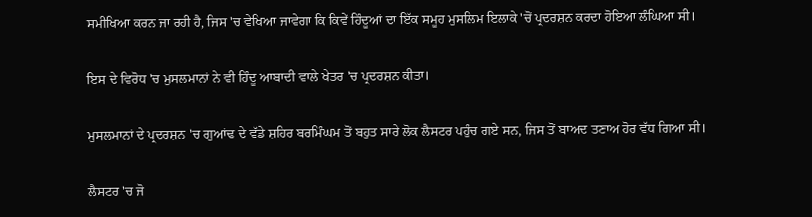ਸਮੀਖਿਆ ਕਰਨ ਜਾ ਰਹੀ ਹੈ, ਜਿਸ 'ਚ ਵੇਖਿਆ ਜਾਵੇਗਾ ਕਿ ਕਿਵੇਂ ਹਿੰਦੂਆਂ ਦਾ ਇੱਕ ਸਮੂਹ ਮੁਸਲਿਮ ਇਲਾਕੇ 'ਚੋਂ ਪ੍ਰਦਰਸ਼ਨ ਕਰਦਾ ਹੋਇਆ ਲੰਘਿਆ ਸੀ।

ਇਸ ਦੇ ਵਿਰੋਧ 'ਚ ਮੁਸਲਮਾਨਾਂ ਨੇ ਵੀ ਹਿੰਦੂ ਆਬਾਦੀ ਵਾਲੇ ਖੇਤਰ 'ਚ ਪ੍ਰਦਰਸ਼ਨ ਕੀਤਾ।

ਮੁਸਲਮਾਨਾਂ ਦੇ ਪ੍ਰਦਰਸ਼ਨ 'ਚ ਗੁਆਂਢ ਦੇ ਵੱਡੇ ਸ਼ਹਿਰ ਬਰਮਿੰਘਮ ਤੋਂ ਬਹੁਤ ਸਾਰੇ ਲੋਕ ਲੈਸਟਰ ਪਹੁੰਚ ਗਏ ਸਨ, ਜਿਸ ਤੋਂ ਬਾਅਦ ਤਣਾਅ ਹੋਰ ਵੱਧ ਗਿਆ ਸੀ।

ਲੈਸਟਰ 'ਚ ਜੋ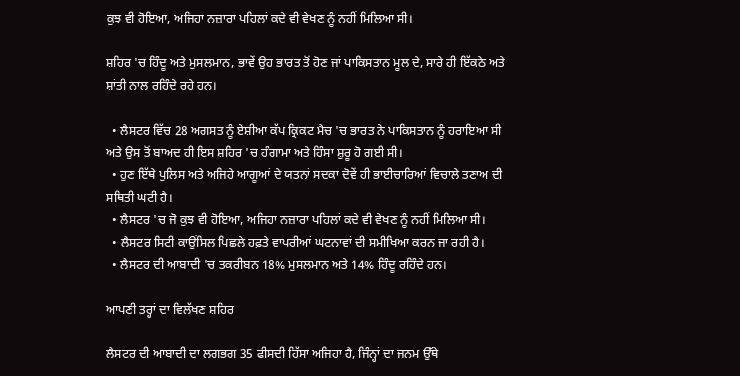ਕੁਝ ਵੀ ਹੋਇਆ, ਅਜਿਹਾ ਨਜ਼ਾਰਾ ਪਹਿਲਾਂ ਕਦੇ ਵੀ ਵੇਖਣ ਨੂੰ ਨਹੀਂ ਮਿਲਿਆ ਸੀ।

ਸ਼ਹਿਰ 'ਚ ਹਿੰਦੂ ਅਤੇ ਮੁਸਲਮਾਨ, ਭਾਵੇਂ ਉਹ ਭਾਰਤ ਤੋਂ ਹੋਣ ਜਾਂ ਪਾਕਿਸਤਾਨ ਮੂਲ ਦੇ, ਸਾਰੇ ਹੀ ਇੱਕਠੇ ਅਤੇ ਸ਼ਾਂਤੀ ਨਾਲ ਰਹਿੰਦੇ ਰਹੇ ਹਨ।

  • ਲੈਸਟਰ ਵਿੱਚ 28 ਅਗਸਤ ਨੂੰ ਏਸ਼ੀਆ ਕੱਪ ਕ੍ਰਿਕਟ ਮੈਚ 'ਚ ਭਾਰਤ ਨੇ ਪਾਕਿਸਤਾਨ ਨੂੰ ਹਰਾਇਆ ਸੀ ਅਤੇ ਉਸ ਤੋਂ ਬਾਅਦ ਹੀ ਇਸ ਸ਼ਹਿਰ 'ਚ ਹੰਗਾਮਾ ਅਤੇ ਹਿੰਸਾ ਸ਼ੁਰੂ ਹੋ ਗਈ ਸੀ।
  • ਹੁਣ ਇੱਥੇ ਪੁਲਿਸ ਅਤੇ ਅਜਿਹੇ ਆਗੂਆਂ ਦੇ ਯਤਨਾਂ ਸਦਕਾ ਦੋਵੇਂ ਹੀ ਭਾਈਚਾਰਿਆਂ ਵਿਚਾਲੇ ਤਣਾਅ ਦੀ ਸਥਿਤੀ ਘਟੀ ਹੈ।
  • ਲੈਸਟਰ 'ਚ ਜੋ ਕੁਝ ਵੀ ਹੋਇਆ, ਅਜਿਹਾ ਨਜ਼ਾਰਾ ਪਹਿਲਾਂ ਕਦੇ ਵੀ ਵੇਖਣ ਨੂੰ ਨਹੀਂ ਮਿਲਿਆ ਸੀ।
  • ਲੈਸਟਰ ਸਿਟੀ ਕਾਉਂਸਿਲ ਪਿਛਲੇ ਹਫ਼ਤੇ ਵਾਪਰੀਆਂ ਘਟਨਾਵਾਂ ਦੀ ਸਮੀਖਿਆ ਕਰਨ ਜਾ ਰਹੀ ਹੈ।
  • ਲੈਸਟਰ ਦੀ ਆਬਾਦੀ 'ਚ ਤਕਰੀਬਨ 18% ਮੁਸਲਮਾਨ ਅਤੇ 14% ਹਿੰਦੂ ਰਹਿੰਦੇ ਹਨ।

ਆਪਣੀ ਤਰ੍ਹਾਂ ਦਾ ਵਿਲੱਖਣ ਸ਼ਹਿਰ

ਲੈਸਟਰ ਦੀ ਆਬਾਦੀ ਦਾ ਲਗਭਗ 35 ਫੀਸਦੀ ਹਿੱਸਾ ਅਜਿਹਾ ਹੈ, ਜਿੰਨ੍ਹਾਂ ਦਾ ਜਨਮ ਉੱਥੇ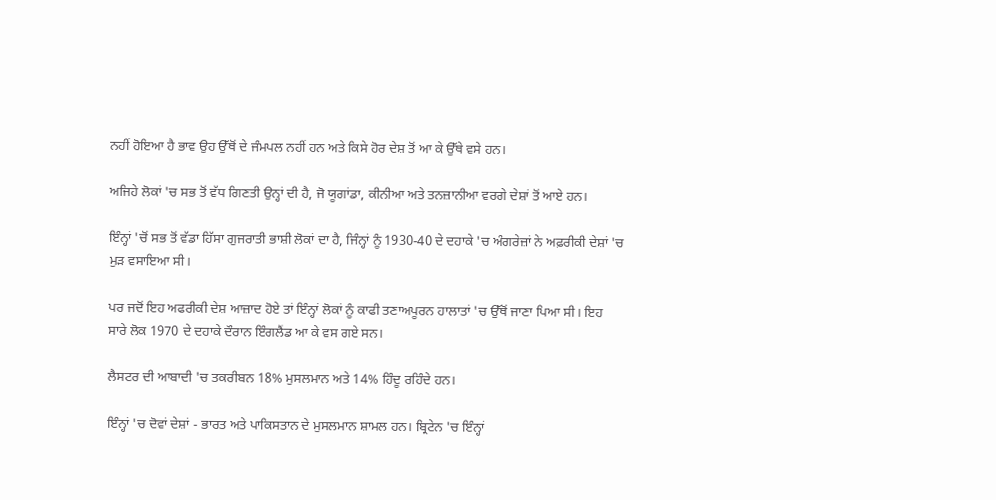ਨਹੀਂ ਹੋਇਆ ਹੈ ਭਾਵ ਉਹ ਉੱਥੋਂ ਦੇ ਜੰਮਪਲ ਨਹੀਂ ਹਨ ਅਤੇ ਕਿਸੇ ਹੋਰ ਦੇਸ਼ ਤੋਂ ਆ ਕੇ ਉੱਥੇ ਵਸੇ ਹਨ।

ਅਜਿਹੇ ਲੋਕਾਂ 'ਚ ਸਭ ਤੋਂ ਵੱਧ ਗਿਣਤੀ ਉਨ੍ਹਾਂ ਦੀ ਹੈ, ਜੋ ਯੂਗਾਂਡਾ, ਕੀਨੀਆ ਅਤੇ ਤਨਜ਼ਾਨੀਆ ਵਰਗੇ ਦੇਸ਼ਾਂ ਤੋਂ ਆਏ ਹਨ।

ਇੰਨ੍ਹਾਂ 'ਚੋਂ ਸਭ ਤੋਂ ਵੱਡਾ ਹਿੱਸਾ ਗੁਜਰਾਤੀ ਭਾਸ਼ੀ ਲੋਕਾਂ ਦਾ ਹੈ, ਜਿੰਨ੍ਹਾਂ ਨੂੰ 1930-40 ਦੇ ਦਹਾਕੇ 'ਚ ਅੰਗਰੇਜ਼ਾਂ ਨੇ ਅਫ਼ਰੀਕੀ ਦੇਸ਼ਾਂ 'ਚ ਮੁੜ ਵਸਾਇਆ ਸੀ।

ਪਰ ਜਦੋਂ ਇਹ ਅਫਰੀਕੀ ਦੇਸ਼ ਆਜ਼ਾਦ ਹੋਏ ਤਾਂ ਇੰਨ੍ਹਾਂ ਲੋਕਾਂ ਨੂੰ ਕਾਫੀ ਤਣਾਅਪੂਰਨ ਹਾਲਾਤਾਂ 'ਚ ਉੱਥੋਂ ਜਾਣਾ ਪਿਆ ਸੀ। ਇਹ ਸਾਰੇ ਲੋਕ 1970 ਦੇ ਦਹਾਕੇ ਦੌਰਾਨ ਇੰਗਲੈਂਡ ਆ ਕੇ ਵਸ ਗਏ ਸਨ।

ਲੈਸਟਰ ਦੀ ਆਬਾਦੀ 'ਚ ਤਕਰੀਬਨ 18% ਮੁਸਲਮਾਨ ਅਤੇ 14% ਹਿੰਦੂ ਰਹਿੰਦੇ ਹਨ।

ਇੰਨ੍ਹਾਂ 'ਚ ਦੋਵਾਂ ਦੇਸ਼ਾਂ - ਭਾਰਤ ਅਤੇ ਪਾਕਿਸਤਾਨ ਦੇ ਮੁਸਲਮਾਨ ਸ਼ਾਮਲ ਹਨ। ਬ੍ਰਿਟੇਨ 'ਚ ਇੰਨ੍ਹਾਂ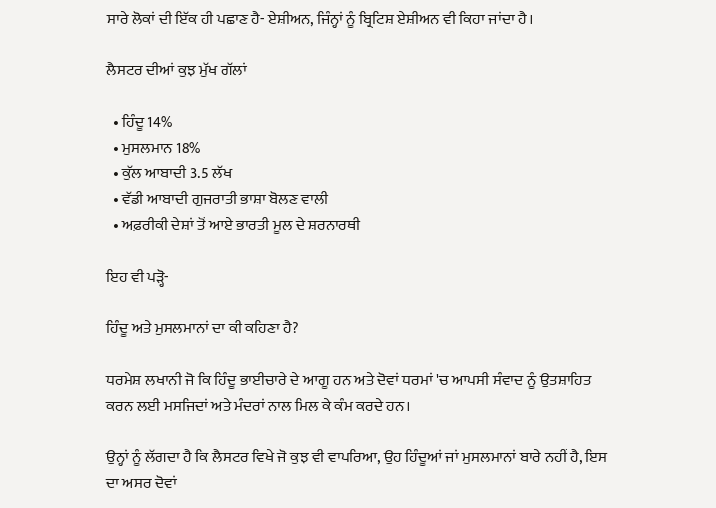ਸਾਰੇ ਲੋਕਾਂ ਦੀ ਇੱਕ ਹੀ ਪਛਾਣ ਹੈ- ਏਸ਼ੀਅਨ, ਜਿੰਨ੍ਹਾਂ ਨੂੰ ਬ੍ਰਿਟਿਸ਼ ਏਸ਼ੀਅਨ ਵੀ ਕਿਹਾ ਜਾਂਦਾ ਹੈ।

ਲੈਸਟਰ ਦੀਆਂ ਕੁਝ ਮੁੱਖ ਗੱਲਾਂ

  • ਹਿੰਦੂ 14%
  • ਮੁਸਲਮਾਨ 18%
  • ਕੁੱਲ ਆਬਾਦੀ 3.5 ਲੱਖ
  • ਵੱਡੀ ਆਬਾਦੀ ਗੁਜਰਾਤੀ ਭਾਸ਼ਾ ਬੋਲਣ ਵਾਲੀ
  • ਅਫ਼ਰੀਕੀ ਦੇਸ਼ਾਂ ਤੋਂ ਆਏ ਭਾਰਤੀ ਮੂਲ ਦੇ ਸ਼ਰਨਾਰਥੀ

ਇਹ ਵੀ ਪੜ੍ਹੋ-

ਹਿੰਦੂ ਅਤੇ ਮੁਸਲਮਾਨਾਂ ਦਾ ਕੀ ਕਹਿਣਾ ਹੈ?

ਧਰਮੇਸ਼ ਲਖਾਨੀ ਜੋ ਕਿ ਹਿੰਦੂ ਭਾਈਚਾਰੇ ਦੇ ਆਗੂ ਹਨ ਅਤੇ ਦੋਵਾਂ ਧਰਮਾਂ 'ਚ ਆਪਸੀ ਸੰਵਾਦ ਨੂੰ ਉਤਸ਼ਾਹਿਤ ਕਰਨ ਲਈ ਮਸਜਿਦਾਂ ਅਤੇ ਮੰਦਰਾਂ ਨਾਲ ਮਿਲ ਕੇ ਕੰਮ ਕਰਦੇ ਹਨ।

ਉਨ੍ਹਾਂ ਨੂੰ ਲੱਗਦਾ ਹੈ ਕਿ ਲੈਸਟਰ ਵਿਖੇ ਜੋ ਕੁਝ ਵੀ ਵਾਪਰਿਆ, ਉਹ ਹਿੰਦੂਆਂ ਜਾਂ ਮੁਸਲਮਾਨਾਂ ਬਾਰੇ ਨਹੀਂ ਹੈ, ਇਸ ਦਾ ਅਸਰ ਦੋਵਾਂ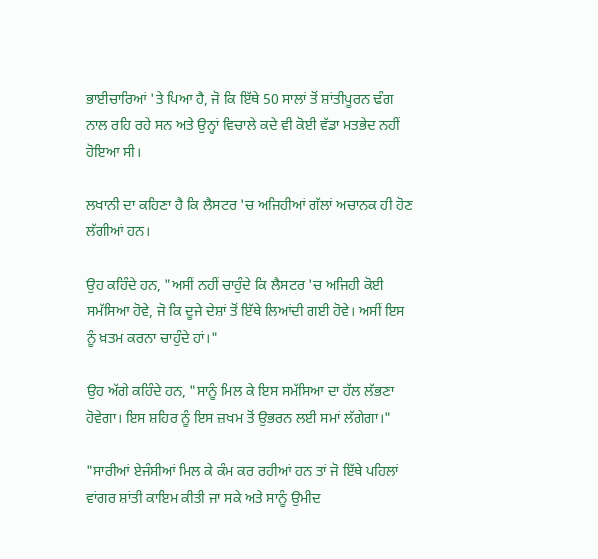ਭਾਈਚਾਰਿਆਂ 'ਤੇ ਪਿਆ ਹੈ, ਜੋ ਕਿ ਇੱਥੇ 50 ਸਾਲਾਂ ਤੋਂ ਸ਼ਾਂਤੀਪੂਰਨ ਢੰਗ ਨਾਲ ਰਹਿ ਰਹੇ ਸਨ ਅਤੇ ਉਨ੍ਹਾਂ ਵਿਚਾਲੇ ਕਦੇ ਵੀ ਕੋਈ ਵੱਡਾ ਮਤਭੇਦ ਨਹੀਂ ਹੋਇਆ ਸੀ।

ਲਖਾਨੀ ਦਾ ਕਹਿਣਾ ਹੈ ਕਿ ਲੈਸਟਰ 'ਚ ਅਜਿਹੀਆਂ ਗੱਲਾਂ ਅਚਾਨਕ ਹੀ ਹੋਣ ਲੱਗੀਆਂ ਹਨ।

ਉਹ ਕਹਿੰਦੇ ਹਨ, "ਅਸੀਂ ਨਹੀਂ ਚਾਹੁੰਦੇ ਕਿ ਲੈਸਟਰ 'ਚ ਅਜਿਹੀ ਕੋਈ ਸਮੱਸਿਆ ਹੋਵੇ, ਜੋ ਕਿ ਦੂਜੇ ਦੇਸ਼ਾਂ ਤੋਂ ਇੱਥੇ ਲਿਆਂਦੀ ਗਈ ਹੋਵੇ। ਅਸੀਂ ਇਸ ਨੂੰ ਖ਼ਤਮ ਕਰਨਾ ਚਾਹੁੰਦੇ ਹਾਂ।"

ਉਹ ਅੱਗੇ ਕਹਿੰਦੇ ਹਨ, "ਸਾਨੂੰ ਮਿਲ ਕੇ ਇਸ ਸਮੱਸਿਆ ਦਾ ਹੱਲ ਲੱਭਣਾ ਹੋਵੇਗਾ। ਇਸ ਸ਼ਹਿਰ ਨੂੰ ਇਸ ਜ਼ਖਮ ਤੋਂ ਉਭਰਨ ਲਈ ਸਮਾਂ ਲੱਗੇਗਾ।"

"ਸਾਰੀਆਂ ਏਜੰਸੀਆਂ ਮਿਲ ਕੇ ਕੰਮ ਕਰ ਰਹੀਆਂ ਹਨ ਤਾਂ ਜੋ ਇੱਥੇ ਪਹਿਲਾਂ ਵਾਂਗਰ ਸ਼ਾਂਤੀ ਕਾਇਮ ਕੀਤੀ ਜਾ ਸਕੇ ਅਤੇ ਸਾਨੂੰ ਉਮੀਦ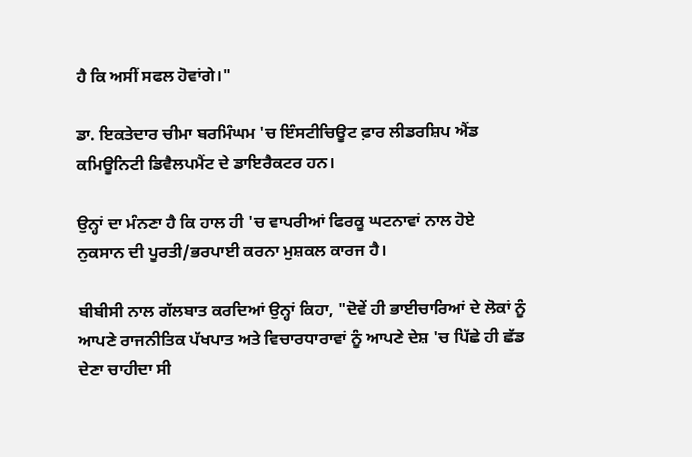ਹੈ ਕਿ ਅਸੀਂ ਸਫਲ ਹੋਵਾਂਗੇ।"

ਡਾ. ਇਕਤੇਦਾਰ ਚੀਮਾ ਬਰਮਿੰਘਮ 'ਚ ਇੰਸਟੀਚਿਊਟ ਫ਼ਾਰ ਲੀਡਰਸ਼ਿਪ ਐਂਡ ਕਮਿਊਨਿਟੀ ਡਿਵੈਲਪਮੈਂਟ ਦੇ ਡਾਇਰੈਕਟਰ ਹਨ।

ਉਨ੍ਹਾਂ ਦਾ ਮੰਨਣਾ ਹੈ ਕਿ ਹਾਲ ਹੀ 'ਚ ਵਾਪਰੀਆਂ ਫਿਰਕੂ ਘਟਨਾਵਾਂ ਨਾਲ ਹੋਏ ਨੁਕਸਾਨ ਦੀ ਪੂਰਤੀ/ਭਰਪਾਈ ਕਰਨਾ ਮੁਸ਼ਕਲ ਕਾਰਜ ਹੈ।

ਬੀਬੀਸੀ ਨਾਲ ਗੱਲਬਾਤ ਕਰਦਿਆਂ ਉਨ੍ਹਾਂ ਕਿਹਾ, "ਦੋਵੇਂ ਹੀ ਭਾਈਚਾਰਿਆਂ ਦੇ ਲੋਕਾਂ ਨੂੰ ਆਪਣੇ ਰਾਜਨੀਤਿਕ ਪੱਖਪਾਤ ਅਤੇ ਵਿਚਾਰਧਾਰਾਵਾਂ ਨੂੰ ਆਪਣੇ ਦੇਸ਼ 'ਚ ਪਿੱਛੇ ਹੀ ਛੱਡ ਦੇਣਾ ਚਾਹੀਦਾ ਸੀ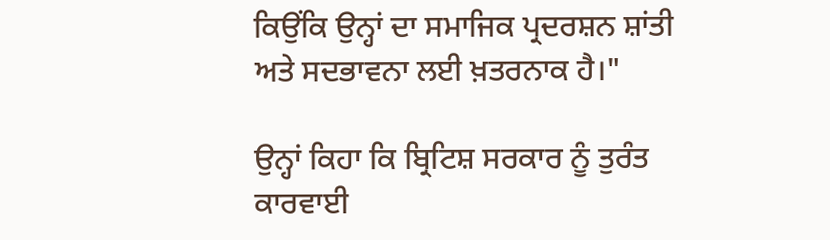ਕਿਉਂਕਿ ਉਨ੍ਹਾਂ ਦਾ ਸਮਾਜਿਕ ਪ੍ਰਦਰਸ਼ਨ ਸ਼ਾਂਤੀ ਅਤੇ ਸਦਭਾਵਨਾ ਲਈ ਖ਼ਤਰਨਾਕ ਹੈ।"

ਉਨ੍ਹਾਂ ਕਿਹਾ ਕਿ ਬ੍ਰਿਟਿਸ਼ ਸਰਕਾਰ ਨੂੰ ਤੁਰੰਤ ਕਾਰਵਾਈ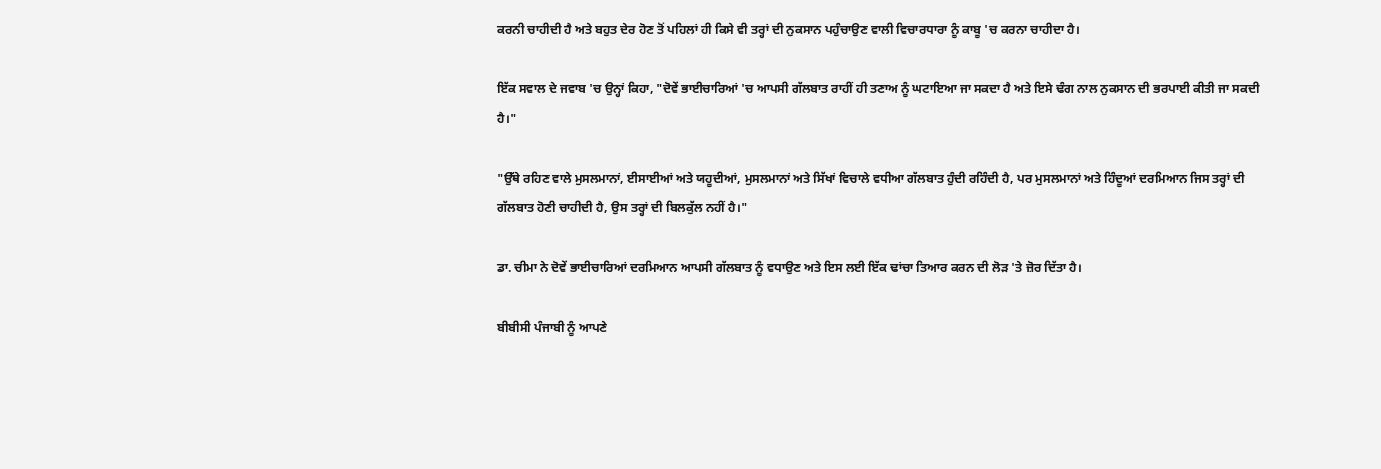ਕਰਨੀ ਚਾਹੀਦੀ ਹੈ ਅਤੇ ਬਹੁਤ ਦੇਰ ਹੋਣ ਤੋਂ ਪਹਿਲਾਂ ਹੀ ਕਿਸੇ ਵੀ ਤਰ੍ਹਾਂ ਦੀ ਨੁਕਸਾਨ ਪਹੁੰਚਾਉਣ ਵਾਲੀ ਵਿਚਾਰਧਾਰਾ ਨੂੰ ਕਾਬੂ 'ਚ ਕਰਨਾ ਚਾਹੀਦਾ ਹੈ।

ਇੱਕ ਸਵਾਲ ਦੇ ਜਵਾਬ 'ਚ ਉਨ੍ਹਾਂ ਕਿਹਾ, "ਦੋਵੇਂ ਭਾਈਚਾਰਿਆਂ 'ਚ ਆਪਸੀ ਗੱਲਬਾਤ ਰਾਹੀਂ ਹੀ ਤਣਾਅ ਨੂੰ ਘਟਾਇਆ ਜਾ ਸਕਦਾ ਹੈ ਅਤੇ ਇਸੇ ਢੰਗ ਨਾਲ ਨੁਕਸਾਨ ਦੀ ਭਰਪਾਈ ਕੀਤੀ ਜਾ ਸਕਦੀ ਹੈ।"

"ਉੱਥੇ ਰਹਿਣ ਵਾਲੇ ਮੁਸਲਮਾਨਾਂ, ਈਸਾਈਆਂ ਅਤੇ ਯਹੂਦੀਆਂ, ਮੁਸਲਮਾਨਾਂ ਅਤੇ ਸਿੱਖਾਂ ਵਿਚਾਲੇ ਵਧੀਆ ਗੱਲਬਾਤ ਹੁੰਦੀ ਰਹਿੰਦੀ ਹੈ, ਪਰ ਮੁਸਲਮਾਨਾਂ ਅਤੇ ਹਿੰਦੂਆਂ ਦਰਮਿਆਨ ਜਿਸ ਤਰ੍ਹਾਂ ਦੀ ਗੱਲਬਾਤ ਹੋਣੀ ਚਾਹੀਦੀ ਹੈ, ਉਸ ਤਰ੍ਹਾਂ ਦੀ ਬਿਲਕੁੱਲ ਨਹੀਂ ਹੈ।"

ਡਾ. ਚੀਮਾ ਨੇ ਦੋਵੇਂ ਭਾਈਚਾਰਿਆਂ ਦਰਮਿਆਨ ਆਪਸੀ ਗੱਲਬਾਤ ਨੂੰ ਵਧਾਉਣ ਅਤੇ ਇਸ ਲਈ ਇੱਕ ਢਾਂਚਾ ਤਿਆਰ ਕਰਨ ਦੀ ਲੋੜ 'ਤੇ ਜ਼ੋਰ ਦਿੱਤਾ ਹੈ।

ਬੀਬੀਸੀ ਪੰਜਾਬੀ ਨੂੰ ਆਪਣੇ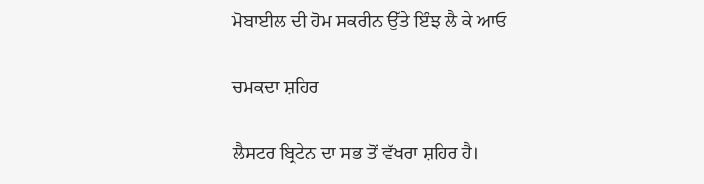ਮੋਬਾਈਲ ਦੀ ਹੋਮ ਸਕਰੀਨ ਉੱਤੇ ਇੰਝ ਲੈ ਕੇ ਆਓ

ਚਮਕਦਾ ਸ਼ਹਿਰ

ਲੈਸਟਰ ਬ੍ਰਿਟੇਨ ਦਾ ਸਭ ਤੋਂ ਵੱਖਰਾ ਸ਼ਹਿਰ ਹੈ।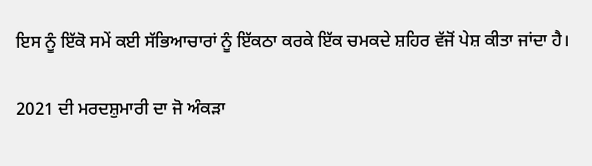ਇਸ ਨੂੰ ਇੱਕੋ ਸਮੇਂ ਕਈ ਸੱਭਿਆਚਾਰਾਂ ਨੂੰ ਇੱਕਠਾ ਕਰਕੇ ਇੱਕ ਚਮਕਦੇ ਸ਼ਹਿਰ ਵੱਜੋਂ ਪੇਸ਼ ਕੀਤਾ ਜਾਂਦਾ ਹੈ।

2021 ਦੀ ਮਰਦਸ਼ੁਮਾਰੀ ਦਾ ਜੋ ਅੰਕੜਾ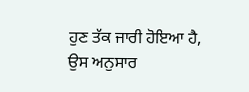ਹੁਣ ਤੱਕ ਜਾਰੀ ਹੋਇਆ ਹੈ, ਉਸ ਅਨੁਸਾਰ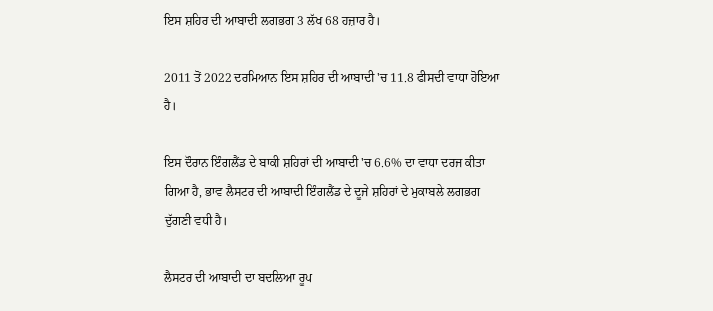ਇਸ ਸ਼ਹਿਰ ਦੀ ਆਬਾਦੀ ਲਗਭਗ 3 ਲੱਖ 68 ਹਜ਼ਾਰ ਹੈ।

2011 ਤੋਂ 2022 ਦਰਮਿਆਨ ਇਸ ਸ਼ਹਿਰ ਦੀ ਆਬਾਦੀ 'ਚ 11.8 ਫੀਸਦੀ ਵਾਧਾ ਹੋਇਆ ਹੈ।

ਇਸ ਦੌਰਾਨ ਇੰਗਲੈਂਡ ਦੇ ਬਾਕੀ ਸ਼ਹਿਰਾਂ ਦੀ ਆਬਾਦੀ 'ਚ 6.6% ਦਾ ਵਾਧਾ ਦਰਜ ਕੀਤਾ ਗਿਆ ਹੈ, ਭਾਵ ਲੈਸਟਰ ਦੀ ਆਬਾਦੀ ਇੰਗਲੈਂਡ ਦੇ ਦੂਜੇ ਸ਼ਹਿਰਾਂ ਦੇ ਮੁਕਾਬਲੇ ਲਗਭਗ ਦੁੱਗਣੀ ਵਧੀ ਹੈ।

ਲੈਸਟਰ ਦੀ ਆਬਾਦੀ ਦਾ ਬਦਲਿਆ ਰੂਪ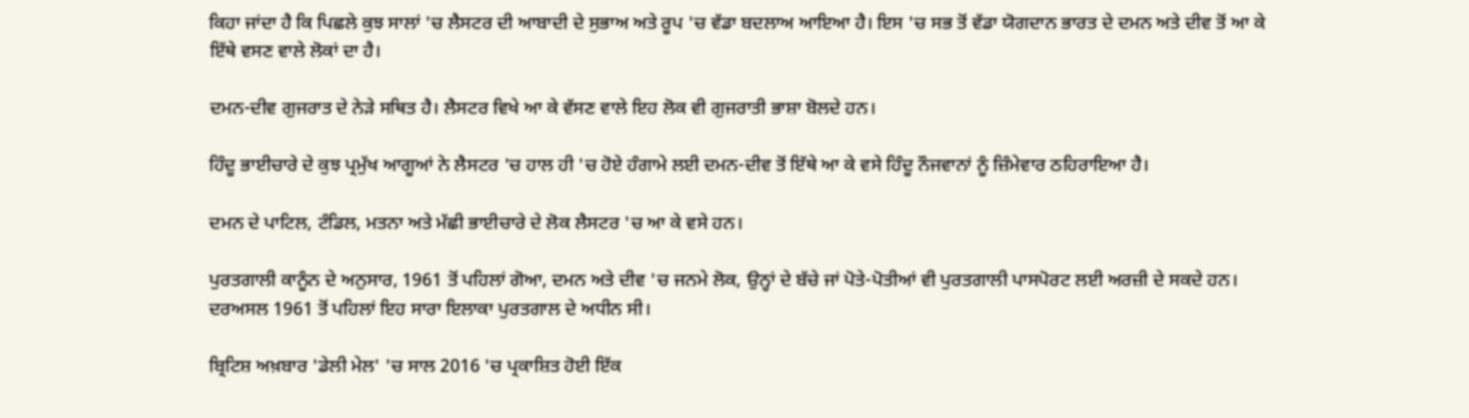ਕਿਹਾ ਜਾਂਦਾ ਹੈ ਕਿ ਪਿਛਲੇ ਕੁਝ ਸਾਲਾਂ 'ਚ ਲੈਸਟਰ ਦੀ ਆਬਾਦੀ ਦੇ ਸੁਭਾਅ ਅਤੇ ਰੂਪ 'ਚ ਵੱਡਾ ਬਦਲਾਅ ਆਇਆ ਹੈ। ਇਸ 'ਚ ਸਭ ਤੋਂ ਵੱਡਾ ਯੋਗਦਾਨ ਭਾਰਤ ਦੇ ਦਮਨ ਅਤੇ ਦੀਵ ਤੋਂ ਆ ਕੇ ਇੱਥੇ ਵਸਣ ਵਾਲੇ ਲੋਕਾਂ ਦਾ ਹੈ।

ਦਮਨ-ਦੀਵ ਗੁਜਰਾਤ ਦੇ ਨੇੜੇ ਸਥਿਤ ਹੈ। ਲੈਸਟਰ ਵਿਖੇ ਆ ਕੇ ਵੱਸਣ ਵਾਲੇ ਇਹ ਲੋਕ ਵੀ ਗੁਜਰਾਤੀ ਭਾਸ਼ਾ ਬੋਲਦੇ ਹਨ।

ਹਿੰਦੂ ਭਾਈਚਾਰੇ ਦੇ ਕੁਝ ਪ੍ਰਮੁੱਖ ਆਗੂਆਂ ਨੇ ਲੈਸਟਰ 'ਚ ਹਾਲ ਹੀ 'ਚ ਹੋਏ ਹੰਗਾਮੇ ਲਈ ਦਮਨ-ਦੀਵ ਤੋਂ ਇੱਥੇ ਆ ਕੇ ਵਸੇ ਹਿੰਦੂ ਨੌਜਵਾਨਾਂ ਨੂੰ ਜ਼ਿੰਮੇਵਾਰ ਠਹਿਰਾਇਆ ਹੈ।

ਦਮਨ ਦੇ ਪਾਟਿਲ, ਟੰਡਿਲ, ਮਤਨਾ ਅਤੇ ਮੱਛੀ ਭਾਈਚਾਰੇ ਦੇ ਲੋਕ ਲੈਸਟਰ 'ਚ ਆ ਕੇ ਵਸੇ ਹਨ।

ਪੁਰਤਗਾਲੀ ਕਾਨੂੰਨ ਦੇ ਅਨੁਸਾਰ, 1961 ਤੋਂ ਪਹਿਲਾਂ ਗੋਆ, ਦਮਨ ਅਤੇ ਦੀਵ 'ਚ ਜਨਮੇ ਲੋਕ, ਉਨ੍ਹਾਂ ਦੇ ਬੱਚੇ ਜਾਂ ਪੋਤੇ-ਪੋਤੀਆਂ ਵੀ ਪੁਰਤਗਾਲੀ ਪਾਸਪੋਰਟ ਲਈ ਅਰਜ਼ੀ ਦੇ ਸਕਦੇ ਹਨ। ਦਰਅਸਲ 1961 ਤੋਂ ਪਹਿਲਾਂ ਇਹ ਸਾਰਾ ਇਲਾਕਾ ਪੁਰਤਗਾਲ ਦੇ ਅਧੀਨ ਸੀ।

ਬ੍ਰਿਟਿਸ਼ ਅਖ਼ਬਾਰ 'ਡੇਲੀ ਮੇਲ' 'ਚ ਸਾਲ 2016 'ਚ ਪ੍ਰਕਾਸ਼ਿਤ ਹੋਈ ਇੱਕ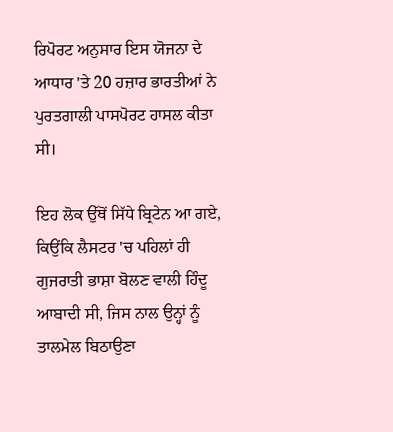ਰਿਪੋਰਟ ਅਨੁਸਾਰ ਇਸ ਯੋਜਨਾ ਦੇ ਆਧਾਰ 'ਤੇ 20 ਹਜ਼ਾਰ ਭਾਰਤੀਆਂ ਨੇ ਪੁਰਤਗਾਲੀ ਪਾਸਪੋਰਟ ਹਾਸਲ ਕੀਤਾ ਸੀ।

ਇਹ ਲੋਕ ਉੱਥੋਂ ਸਿੱਧੇ ਬ੍ਰਿਟੇਨ ਆ ਗਏ, ਕਿਉਂਕਿ ਲੈਸਟਰ 'ਚ ਪਹਿਲਾਂ ਹੀ ਗੁਜਰਾਤੀ ਭਾਸ਼ਾ ਬੋਲਣ ਵਾਲੀ ਹਿੰਦੂ ਆਬਾਦੀ ਸੀ, ਜਿਸ ਨਾਲ ਉਨ੍ਹਾਂ ਨੂੰ ਤਾਲਮੇਲ ਬਿਠਾਉਣਾ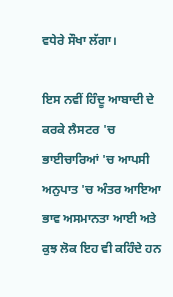ਵਧੇਰੇ ਸੌਖਾ ਲੱਗਾ।

ਇਸ ਨਵੀਂ ਹਿੰਦੂ ਆਬਾਦੀ ਦੇ ਕਰਕੇ ਲੈਸਟਰ 'ਚ ਭਾਈਚਾਰਿਆਂ 'ਚ ਆਪਸੀ ਅਨੁਪਾਤ 'ਚ ਅੰਤਰ ਆਇਆ ਭਾਵ ਅਸਮਾਨਤਾ ਆਈ ਅਤੇ ਕੁਝ ਲੋਕ ਇਹ ਵੀ ਕਹਿੰਦੇ ਹਨ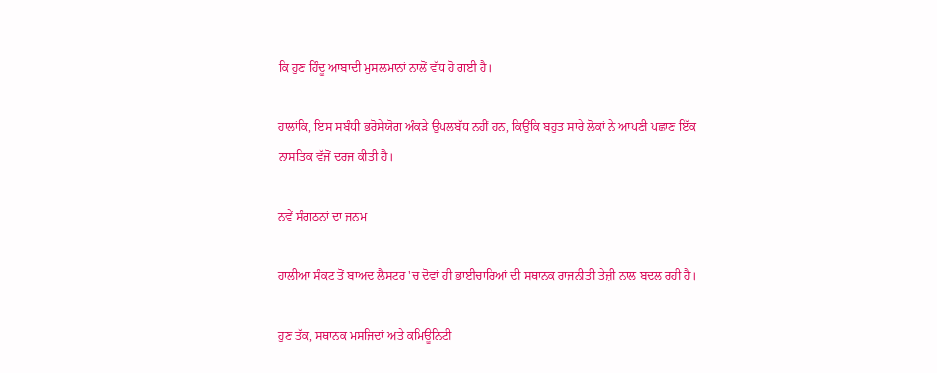ਕਿ ਹੁਣ ਹਿੰਦੂ ਆਬਾਦੀ ਮੁਸਲਮਾਨਾਂ ਨਾਲੋਂ ਵੱਧ ਹੋ ਗਈ ਹੈ।

ਹਾਲਾਂਕਿ, ਇਸ ਸਬੰਧੀ ਭਰੋਸੇਯੋਗ ਅੰਕੜੇ ਉਪਲਬੱਧ ਨਹੀਂ ਹਨ, ਕਿਉਂਕਿ ਬਹੁਤ ਸਾਰੇ ਲੋਕਾਂ ਨੇ ਆਪਣੀ ਪਛਾਣ ਇੱਕ ਨਾਸਤਿਕ ਵੱਜੋਂ ਦਰਜ ਕੀਤੀ ਹੈ।

ਨਵੇਂ ਸੰਗਠਨਾਂ ਦਾ ਜਨਮ

ਹਾਲੀਆ ਸੰਕਟ ਤੋਂ ਬਾਅਦ ਲੈਸਟਰ 'ਚ ਦੋਵਾਂ ਹੀ ਭਾਈਚਾਰਿਆਂ ਦੀ ਸਥਾਨਕ ਰਾਜਨੀਤੀ ਤੇਜ਼ੀ ਨਾਲ ਬਦਲ ਰਹੀ ਹੈ।

ਹੁਣ ਤੱਕ, ਸਥਾਨਕ ਮਸਜਿਦਾਂ ਅਤੇ ਕਮਿਊਨਿਟੀ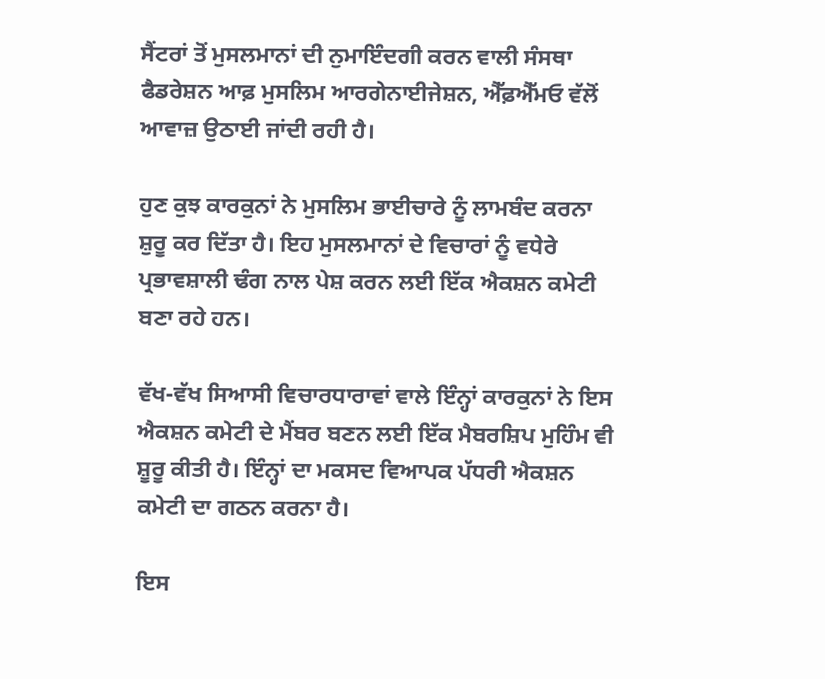ਸੈਂਟਰਾਂ ਤੋਂ ਮੁਸਲਮਾਨਾਂ ਦੀ ਨੁਮਾਇੰਦਗੀ ਕਰਨ ਵਾਲੀ ਸੰਸਥਾ ਫੈਡਰੇਸ਼ਨ ਆਫ਼ ਮੁਸਲਿਮ ਆਰਗੇਨਾਈਜੇਸ਼ਨ, ਐੱਫ਼ਐੱਮਓ ਵੱਲੋਂ ਆਵਾਜ਼ ਉਠਾਈ ਜਾਂਦੀ ਰਹੀ ਹੈ।

ਹੁਣ ਕੁਝ ਕਾਰਕੁਨਾਂ ਨੇ ਮੁਸਲਿਮ ਭਾਈਚਾਰੇ ਨੂੰ ਲਾਮਬੰਦ ਕਰਨਾ ਸ਼ੁਰੂ ਕਰ ਦਿੱਤਾ ਹੈ। ਇਹ ਮੁਸਲਮਾਨਾਂ ਦੇ ਵਿਚਾਰਾਂ ਨੂੰ ਵਧੇਰੇ ਪ੍ਰਭਾਵਸ਼ਾਲੀ ਢੰਗ ਨਾਲ ਪੇਸ਼ ਕਰਨ ਲਈ ਇੱਕ ਐਕਸ਼ਨ ਕਮੇਟੀ ਬਣਾ ਰਹੇ ਹਨ।

ਵੱਖ-ਵੱਖ ਸਿਆਸੀ ਵਿਚਾਰਧਾਰਾਵਾਂ ਵਾਲੇ ਇੰਨ੍ਹਾਂ ਕਾਰਕੁਨਾਂ ਨੇ ਇਸ ਐਕਸ਼ਨ ਕਮੇਟੀ ਦੇ ਮੈਂਬਰ ਬਣਨ ਲਈ ਇੱਕ ਮੈਬਰਸ਼ਿਪ ਮੁਹਿੰਮ ਵੀ ਸ਼ੂਰੂ ਕੀਤੀ ਹੈ। ਇੰਨ੍ਹਾਂ ਦਾ ਮਕਸਦ ਵਿਆਪਕ ਪੱਧਰੀ ਐਕਸ਼ਨ ਕਮੇਟੀ ਦਾ ਗਠਨ ਕਰਨਾ ਹੈ।

ਇਸ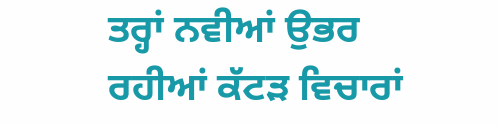ਤਰ੍ਹਾਂ ਨਵੀਆਂ ਉਭਰ ਰਹੀਆਂ ਕੱਟੜ ਵਿਚਾਰਾਂ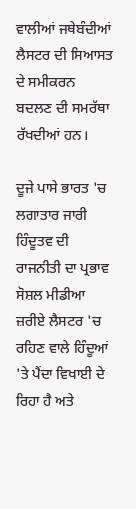ਵਾਲੀਆਂ ਜਥੇਬੰਦੀਆਂ ਲੈਸਟਰ ਦੀ ਸਿਆਸਤ ਦੇ ਸਮੀਕਰਨ ਬਦਲਣ ਦੀ ਸਮਰੱਥਾ ਰੱਖਦੀਆਂ ਹਨ।

ਦੂਜੇ ਪਾਸੇ ਭਾਰਤ 'ਚ ਲਗਾਤਾਰ ਜਾਰੀ ਹਿੰਦੂਤਵ ਦੀ ਰਾਜਨੀਤੀ ਦਾ ਪ੍ਰਭਾਵ ਸੋਸ਼ਲ ਮੀਡੀਆ ਜ਼ਰੀਏ ਲੈਸਟਰ 'ਚ ਰਹਿਣ ਵਾਲੇ ਹਿੰਦੂਆਂ 'ਤੇ ਪੈਂਦਾ ਵਿਖਾਈ ਦੇ ਰਿਹਾ ਹੈ ਅਤੇ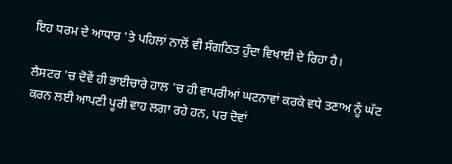ਇਹ ਧਰਮ ਦੇ ਆਧਾਰ 'ਤੇ ਪਹਿਲਾਂ ਨਾਲੋਂ ਵੀ ਸੰਗਠਿਤ ਹੁੰਦਾ ਵਿਖਾਈ ਦੇ ਰਿਹਾ ਹੈ।

ਲੈਸਟਰ 'ਚ ਦੋਵੇਂ ਹੀ ਭਾਈਚਾਰੇ ਹਾਲ 'ਚ ਹੀ ਵਾਪਰੀਆਂ ਘਟਨਾਵਾਂ ਕਰਕੇ ਵਧੇ ਤਣਾਅ ਨੂੰ ਘੱਟ ਕਰਨ ਲਈ ਆਪਣੀ ਪੂਰੀ ਵਾਹ ਲਗਾ ਰਹੇ ਹਨ, ਪਰ ਦੋਵਾਂ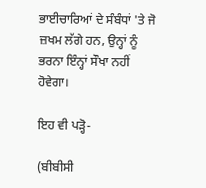ਭਾਈਚਾਰਿਆਂ ਦੇ ਸੰਬੰਧਾਂ 'ਤੇ ਜੋ ਜ਼ਖਮ ਲੱਗੇ ਹਨ, ਉਨ੍ਹਾਂ ਨੂੰ ਭਰਨਾ ਇੰਨ੍ਹਾਂ ਸੌਖਾ ਨਹੀਂ ਹੋਵੇਗਾ।

ਇਹ ਵੀ ਪੜ੍ਹੋ-

(ਬੀਬੀਸੀ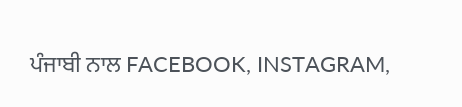ਪੰਜਾਬੀ ਨਾਲ FACEBOOK, INSTAGRAM,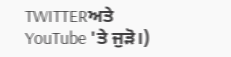TWITTERਅਤੇ YouTube 'ਤੇ ਜੁੜੋ।)